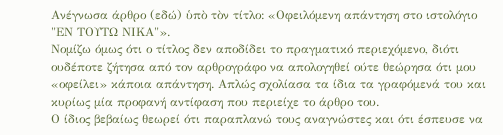Ανέγνωσα άρθρο (εδώ) ὑπὸ τὸν τίτλο: «Οφειλόμενη απάντηση στο ιστολόγιο "ΕΝ ΤΟΥΤΩ ΝΙΚΑ"».
Νομίζω όμως ότι ο τίτλος δεν αποδίδει το πραγματικό περιεχόμενο, διότι ουδέποτε ζήτησα από τον αρθρογράφο να απολογηθεί ούτε θεώρησα ότι μου «οφείλει» κάποια απάντηση. Απλώς σχολίασα τα ίδια τα γραφόμενά του και κυρίως μία προφανή αντίφαση που περιείχε το άρθρο του.
Ο ίδιος βεβαίως θεωρεί ότι παραπλανώ τους αναγνώστες και ότι έσπευσε να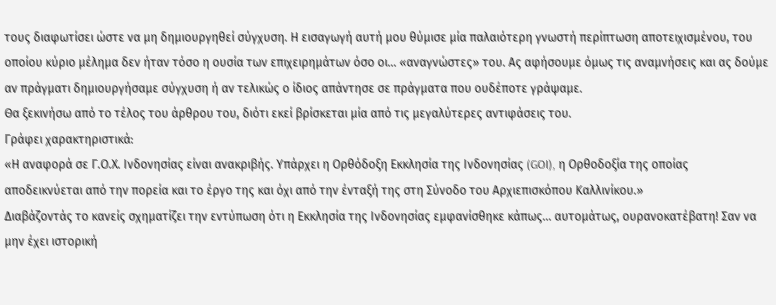τους διαφωτίσει ώστε να μη δημιουργηθεί σύγχυση. Η εισαγωγή αυτή μου θύμισε μία παλαιότερη γνωστή περίπτωση αποτειχισμένου, του οποίου κύριο μέλημα δεν ήταν τόσο η ουσία των επιχειρημάτων όσο οι... «αναγνώστες» του. Ας αφήσουμε όμως τις αναμνήσεις και ας δούμε αν πράγματι δημιουργήσαμε σύγχυση ή αν τελικώς ο ίδιος απάντησε σε πράγματα που ουδέποτε γράψαμε.
Θα ξεκινήσω από το τέλος του άρθρου του, διότι εκεί βρίσκεται μία από τις μεγαλύτερες αντιφάσεις του.
Γράφει χαρακτηριστικά:
«Η αναφορά σε Γ.Ο.Χ. Ινδονησίας είναι ανακριβής. Υπάρχει η Ορθόδοξη Εκκλησία της Ινδονησίας (GOI), η Ορθοδοξία της οποίας αποδεικνύεται από την πορεία και το έργο της και όχι από την ένταξή της στη Σύνοδο του Αρχιεπισκόπου Καλλινίκου.»
Διαβάζοντάς το κανείς σχηματίζει την εντύπωση ότι η Εκκλησία της Ινδονησίας εμφανίσθηκε κάπως... αυτομάτως, ουρανοκατέβατη! Σαν να μην έχει ιστορική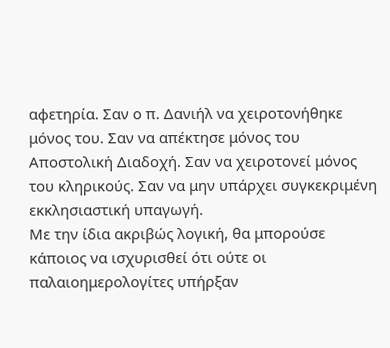αφετηρία. Σαν ο π. Δανιήλ να χειροτονήθηκε μόνος του. Σαν να απέκτησε μόνος του Αποστολική Διαδοχή. Σαν να χειροτονεί μόνος του κληρικούς. Σαν να μην υπάρχει συγκεκριμένη εκκλησιαστική υπαγωγή.
Με την ίδια ακριβώς λογική, θα μπορούσε κάποιος να ισχυρισθεί ότι ούτε οι παλαιοημερολογίτες υπήρξαν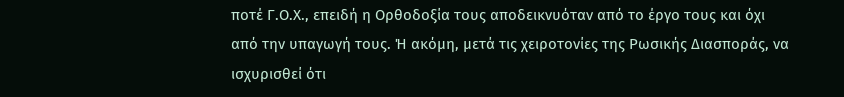ποτέ Γ.Ο.Χ., επειδή η Ορθοδοξία τους αποδεικνυόταν από το έργο τους και όχι από την υπαγωγή τους. Ή ακόμη, μετά τις χειροτονίες της Ρωσικής Διασποράς, να ισχυρισθεί ότι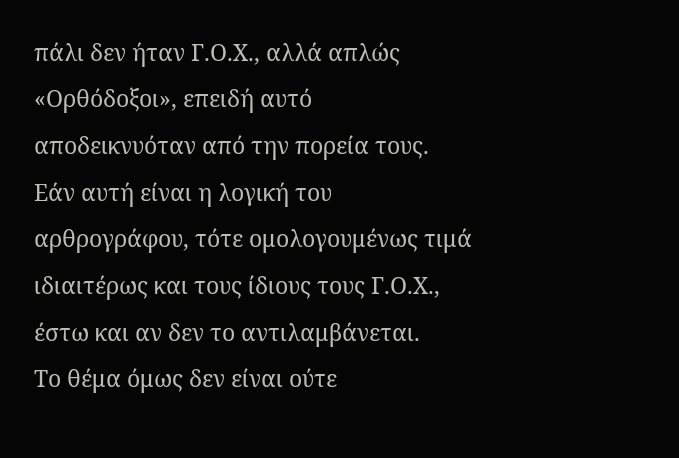πάλι δεν ήταν Γ.Ο.Χ., αλλά απλώς «Ορθόδοξοι», επειδή αυτό αποδεικνυόταν από την πορεία τους.
Εάν αυτή είναι η λογική του αρθρογράφου, τότε ομολογουμένως τιμά ιδιαιτέρως και τους ίδιους τους Γ.Ο.Χ., έστω και αν δεν το αντιλαμβάνεται.
Το θέμα όμως δεν είναι ούτε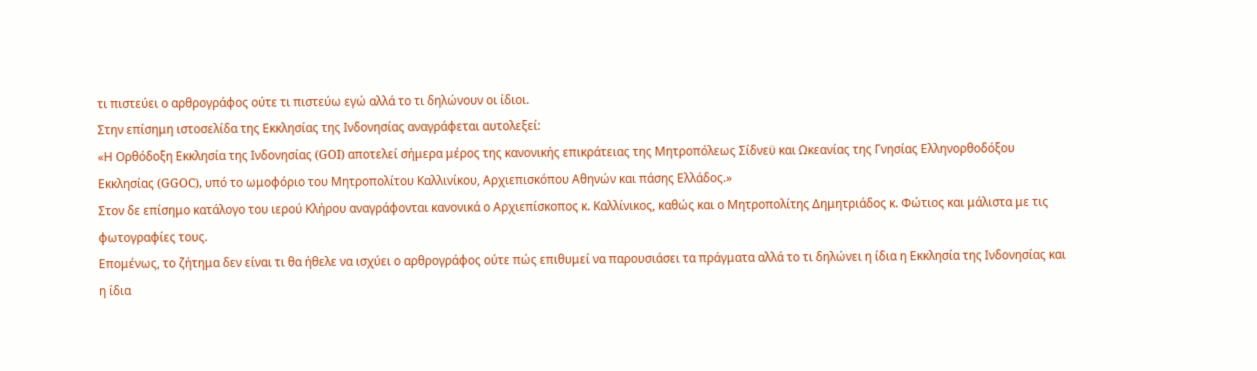τι πιστεύει ο αρθρογράφος ούτε τι πιστεύω εγώ αλλά το τι δηλώνουν οι ίδιοι.
Στην επίσημη ιστοσελίδα της Εκκλησίας της Ινδονησίας αναγράφεται αυτολεξεί:
«Η Ορθόδοξη Εκκλησία της Ινδονησίας (GOI) αποτελεί σήμερα μέρος της κανονικής επικράτειας της Μητροπόλεως Σίδνεϋ και Ωκεανίας της Γνησίας Ελληνορθοδόξου Εκκλησίας (GGOC), υπό το ωμοφόριο του Μητροπολίτου Καλλινίκου, Αρχιεπισκόπου Αθηνών και πάσης Ελλάδος.»
Στον δε επίσημο κατάλογο του ιερού Κλήρου αναγράφονται κανονικά ο Αρχιεπίσκοπος κ. Καλλίνικος, καθώς και ο Μητροπολίτης Δημητριάδος κ. Φώτιος και μάλιστα με τις φωτογραφίες τους.
Επομένως, το ζήτημα δεν είναι τι θα ήθελε να ισχύει ο αρθρογράφος ούτε πώς επιθυμεί να παρουσιάσει τα πράγματα αλλά το τι δηλώνει η ίδια η Εκκλησία της Ινδονησίας και η ίδια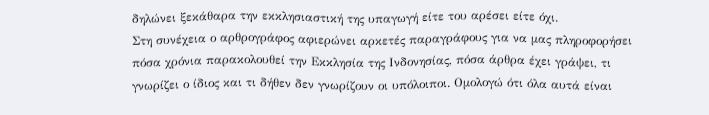δηλώνει ξεκάθαρα την εκκλησιαστική της υπαγωγή είτε του αρέσει είτε όχι.
Στη συνέχεια ο αρθρογράφος αφιερώνει αρκετές παραγράφους για να μας πληροφορήσει πόσα χρόνια παρακολουθεί την Εκκλησία της Ινδονησίας, πόσα άρθρα έχει γράψει, τι γνωρίζει ο ίδιος και τι δήθεν δεν γνωρίζουν οι υπόλοιποι. Ομολογώ ότι όλα αυτά είναι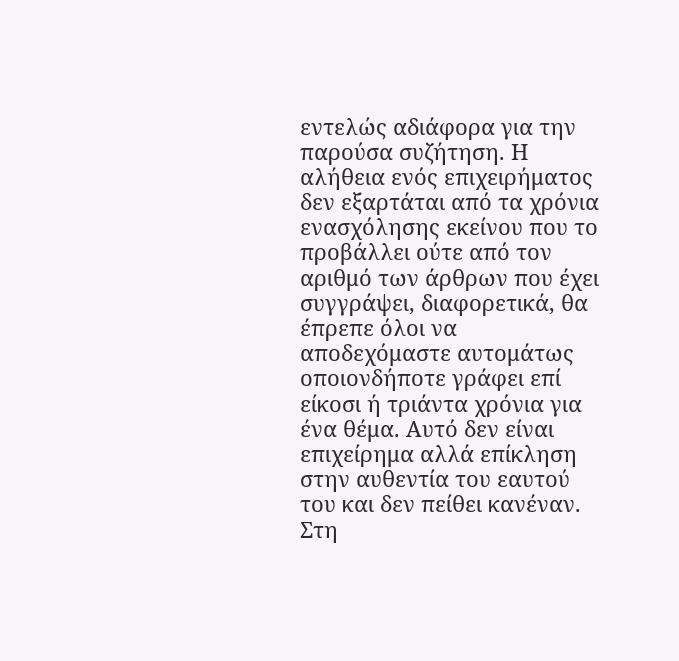εντελώς αδιάφορα για την παρούσα συζήτηση. Η αλήθεια ενός επιχειρήματος δεν εξαρτάται από τα χρόνια ενασχόλησης εκείνου που το προβάλλει ούτε από τον αριθμό των άρθρων που έχει συγγράψει, διαφορετικά, θα έπρεπε όλοι να αποδεχόμαστε αυτομάτως οποιονδήποτε γράφει επί είκοσι ή τριάντα χρόνια για ένα θέμα. Αυτό δεν είναι επιχείρημα αλλά επίκληση στην αυθεντία του εαυτού του και δεν πείθει κανέναν.
Στη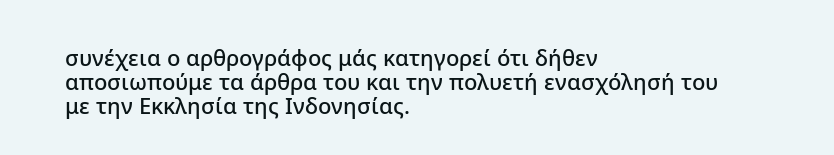συνέχεια ο αρθρογράφος μάς κατηγορεί ότι δήθεν αποσιωπούμε τα άρθρα του και την πολυετή ενασχόλησή του με την Εκκλησία της Ινδονησίας.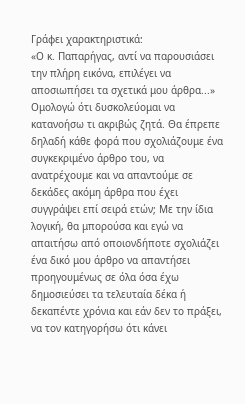Γράφει χαρακτηριστικά:
«Ο κ. Παπαρήγας, αντί να παρουσιάσει την πλήρη εικόνα, επιλέγει να αποσιωπήσει τα σχετικά μου άρθρα...»
Ομολογώ ότι δυσκολεύομαι να κατανοήσω τι ακριβώς ζητά. Θα έπρεπε δηλαδή κάθε φορά που σχολιάζουμε ένα συγκεκριμένο άρθρο του, να ανατρέχουμε και να απαντούμε σε δεκάδες ακόμη άρθρα που έχει συγγράψει επί σειρά ετών; Με την ίδια λογική, θα μπορούσα και εγώ να απαιτήσω από οποιονδήποτε σχολιάζει ένα δικό μου άρθρο να απαντήσει προηγουμένως σε όλα όσα έχω δημοσιεύσει τα τελευταία δέκα ή δεκαπέντε χρόνια και εάν δεν το πράξει, να τον κατηγορήσω ότι κάνει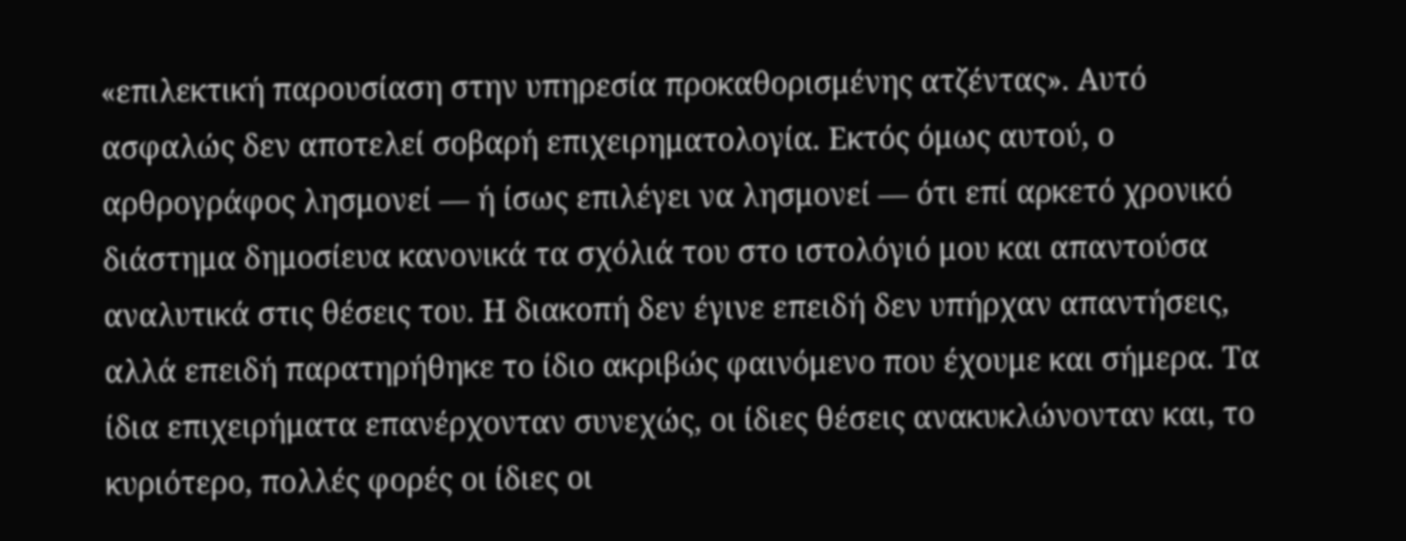«επιλεκτική παρουσίαση στην υπηρεσία προκαθορισμένης ατζέντας». Αυτό ασφαλώς δεν αποτελεί σοβαρή επιχειρηματολογία. Εκτός όμως αυτού, ο αρθρογράφος λησμονεί — ή ίσως επιλέγει να λησμονεί — ότι επί αρκετό χρονικό διάστημα δημοσίευα κανονικά τα σχόλιά του στο ιστολόγιό μου και απαντούσα αναλυτικά στις θέσεις του. Η διακοπή δεν έγινε επειδή δεν υπήρχαν απαντήσεις, αλλά επειδή παρατηρήθηκε το ίδιο ακριβώς φαινόμενο που έχουμε και σήμερα. Τα ίδια επιχειρήματα επανέρχονταν συνεχώς, οι ίδιες θέσεις ανακυκλώνονταν και, το κυριότερο, πολλές φορές οι ίδιες οι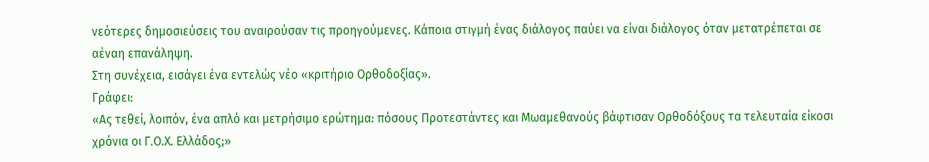νεότερες δημοσιεύσεις του αναιρούσαν τις προηγούμενες. Κάποια στιγμή ένας διάλογος παύει να είναι διάλογος όταν μετατρέπεται σε αέναη επανάληψη.
Στη συνέχεια, εισάγει ένα εντελώς νέο «κριτήριο Ορθοδοξίας».
Γράφει:
«Ας τεθεί, λοιπόν, ένα απλό και μετρήσιμο ερώτημα: πόσους Προτεστάντες και Μωαμεθανούς βάφτισαν Ορθοδόξους τα τελευταία είκοσι χρόνια οι Γ.Ο.Χ. Ελλάδος;»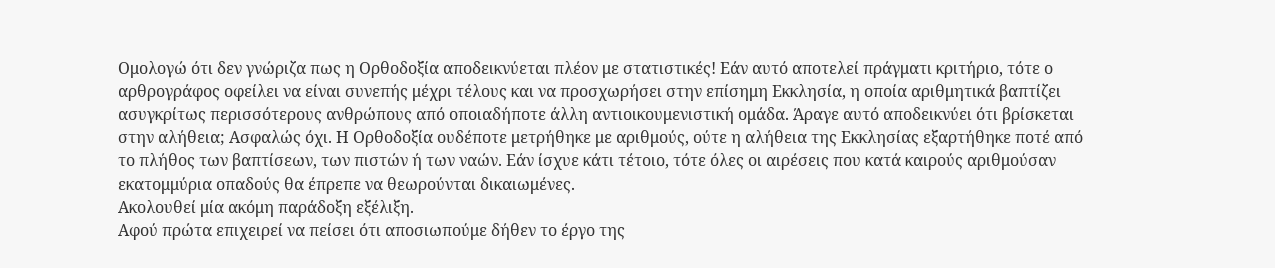Ομολογώ ότι δεν γνώριζα πως η Ορθοδοξία αποδεικνύεται πλέον με στατιστικές! Εάν αυτό αποτελεί πράγματι κριτήριο, τότε ο αρθρογράφος οφείλει να είναι συνεπής μέχρι τέλους και να προσχωρήσει στην επίσημη Εκκλησία, η οποία αριθμητικά βαπτίζει ασυγκρίτως περισσότερους ανθρώπους από οποιαδήποτε άλλη αντιοικουμενιστική ομάδα. Άραγε αυτό αποδεικνύει ότι βρίσκεται στην αλήθεια; Ασφαλώς όχι. Η Ορθοδοξία ουδέποτε μετρήθηκε με αριθμούς, ούτε η αλήθεια της Εκκλησίας εξαρτήθηκε ποτέ από το πλήθος των βαπτίσεων, των πιστών ή των ναών. Εάν ίσχυε κάτι τέτοιο, τότε όλες οι αιρέσεις που κατά καιρούς αριθμούσαν εκατομμύρια οπαδούς θα έπρεπε να θεωρούνται δικαιωμένες.
Ακολουθεί μία ακόμη παράδοξη εξέλιξη.
Αφού πρώτα επιχειρεί να πείσει ότι αποσιωπούμε δήθεν το έργο της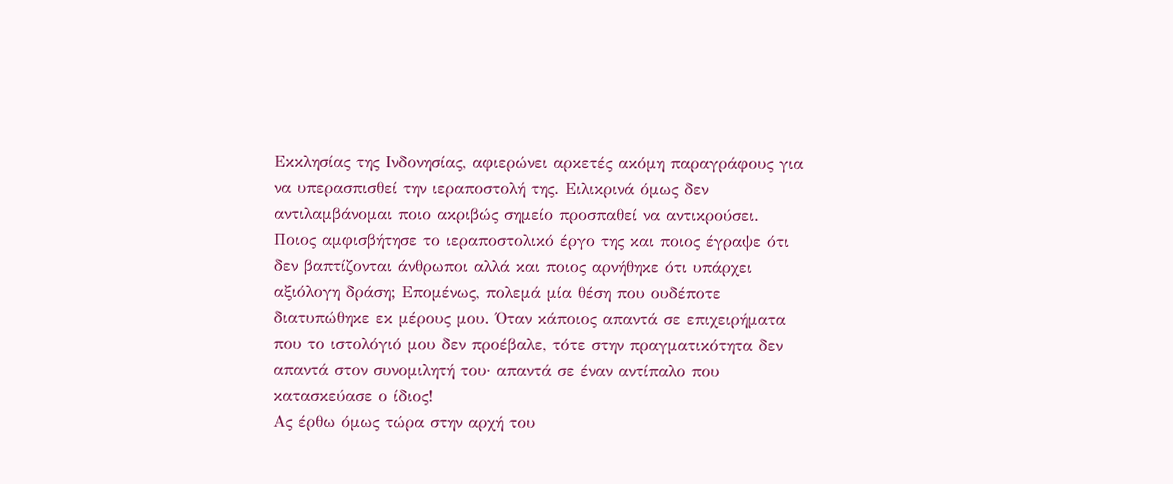Εκκλησίας της Ινδονησίας, αφιερώνει αρκετές ακόμη παραγράφους για να υπερασπισθεί την ιεραποστολή της. Ειλικρινά όμως δεν αντιλαμβάνομαι ποιο ακριβώς σημείο προσπαθεί να αντικρούσει. Ποιος αμφισβήτησε το ιεραποστολικό έργο της και ποιος έγραψε ότι δεν βαπτίζονται άνθρωποι αλλά και ποιος αρνήθηκε ότι υπάρχει αξιόλογη δράση; Επομένως, πολεμά μία θέση που ουδέποτε διατυπώθηκε εκ μέρους μου. Όταν κάποιος απαντά σε επιχειρήματα που το ιστολόγιό μου δεν προέβαλε, τότε στην πραγματικότητα δεν απαντά στον συνομιλητή του· απαντά σε έναν αντίπαλο που κατασκεύασε ο ίδιος!
Ας έρθω όμως τώρα στην αρχή του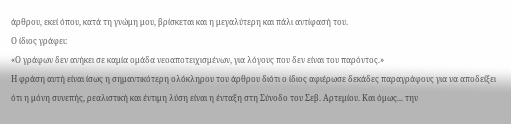άρθρου, εκεί όπου, κατά τη γνώμη μου, βρίσκεται και η μεγαλύτερη και πάλι αντίφασή του.
Ο ίδιος γράφει:
«Ο γράφων δεν ανήκει σε καμία ομάδα νεοαποτειχισμένων, για λόγους που δεν είναι του παρόντος.»
Η φράση αυτή είναι ίσως η σημαντικότερη ολόκληρου του άρθρου διότι ο ίδιος αφιέρωσε δεκάδες παραγράφους για να αποδείξει ότι η μόνη συνεπής, ρεαλιστική και έντιμη λύση είναι η ένταξη στη Σύνοδο του Σεβ. Αρτεμίου. Και όμως... την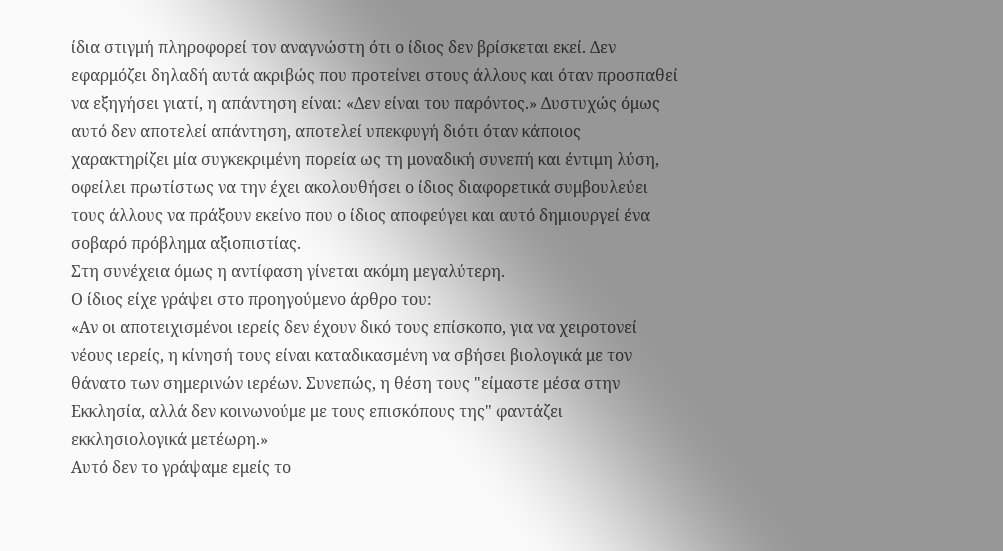ίδια στιγμή πληροφορεί τον αναγνώστη ότι ο ίδιος δεν βρίσκεται εκεί. Δεν εφαρμόζει δηλαδή αυτά ακριβώς που προτείνει στους άλλους και όταν προσπαθεί να εξηγήσει γιατί, η απάντηση είναι: «Δεν είναι του παρόντος.» Δυστυχώς όμως αυτό δεν αποτελεί απάντηση, αποτελεί υπεκφυγή διότι όταν κάποιος χαρακτηρίζει μία συγκεκριμένη πορεία ως τη μοναδική συνεπή και έντιμη λύση, οφείλει πρωτίστως να την έχει ακολουθήσει ο ίδιος διαφορετικά συμβουλεύει τους άλλους να πράξουν εκείνο που ο ίδιος αποφεύγει και αυτό δημιουργεί ένα σοβαρό πρόβλημα αξιοπιστίας.
Στη συνέχεια όμως η αντίφαση γίνεται ακόμη μεγαλύτερη.
Ο ίδιος είχε γράψει στο προηγούμενο άρθρο του:
«Αν οι αποτειχισμένοι ιερείς δεν έχουν δικό τους επίσκοπο, για να χειροτονεί νέους ιερείς, η κίνησή τους είναι καταδικασμένη να σβήσει βιολογικά με τον θάνατο των σημερινών ιερέων. Συνεπώς, η θέση τους "είμαστε μέσα στην Εκκλησία, αλλά δεν κοινωνούμε με τους επισκόπους της" φαντάζει εκκλησιολογικά μετέωρη.»
Αυτό δεν το γράψαμε εμείς το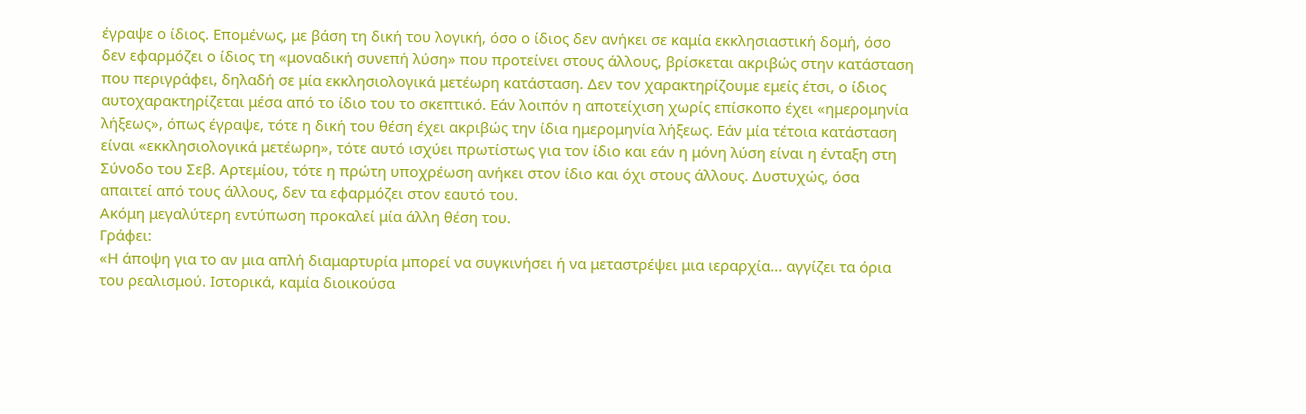έγραψε ο ίδιος. Επομένως, με βάση τη δική του λογική, όσο ο ίδιος δεν ανήκει σε καμία εκκλησιαστική δομή, όσο δεν εφαρμόζει ο ίδιος τη «μοναδική συνεπή λύση» που προτείνει στους άλλους, βρίσκεται ακριβώς στην κατάσταση που περιγράφει, δηλαδή σε μία εκκλησιολογικά μετέωρη κατάσταση. Δεν τον χαρακτηρίζουμε εμείς έτσι, ο ίδιος αυτοχαρακτηρίζεται μέσα από το ίδιο του το σκεπτικό. Εάν λοιπόν η αποτείχιση χωρίς επίσκοπο έχει «ημερομηνία λήξεως», όπως έγραψε, τότε η δική του θέση έχει ακριβώς την ίδια ημερομηνία λήξεως. Εάν μία τέτοια κατάσταση είναι «εκκλησιολογικά μετέωρη», τότε αυτό ισχύει πρωτίστως για τον ίδιο και εάν η μόνη λύση είναι η ένταξη στη Σύνοδο του Σεβ. Αρτεμίου, τότε η πρώτη υποχρέωση ανήκει στον ίδιο και όχι στους άλλους. Δυστυχώς, όσα απαιτεί από τους άλλους, δεν τα εφαρμόζει στον εαυτό του.
Ακόμη μεγαλύτερη εντύπωση προκαλεί μία άλλη θέση του.
Γράφει:
«Η άποψη για το αν μια απλή διαμαρτυρία μπορεί να συγκινήσει ή να μεταστρέψει μια ιεραρχία... αγγίζει τα όρια του ρεαλισμού. Ιστορικά, καμία διοικούσα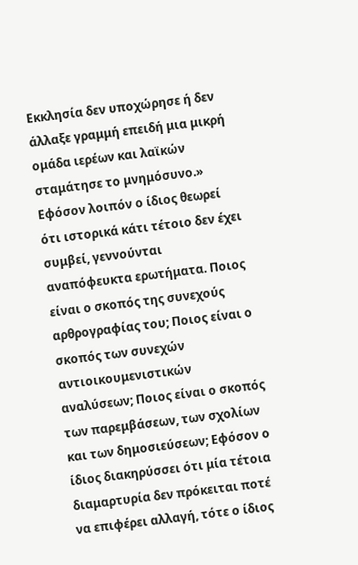Εκκλησία δεν υποχώρησε ή δεν άλλαξε γραμμή επειδή μια μικρή ομάδα ιερέων και λαϊκών σταμάτησε το μνημόσυνο.»
Εφόσον λοιπόν ο ίδιος θεωρεί ότι ιστορικά κάτι τέτοιο δεν έχει συμβεί, γεννούνται αναπόφευκτα ερωτήματα. Ποιος είναι ο σκοπός της συνεχούς αρθρογραφίας του; Ποιος είναι ο σκοπός των συνεχών αντιοικουμενιστικών αναλύσεων; Ποιος είναι ο σκοπός των παρεμβάσεων, των σχολίων και των δημοσιεύσεων; Εφόσον ο ίδιος διακηρύσσει ότι μία τέτοια διαμαρτυρία δεν πρόκειται ποτέ να επιφέρει αλλαγή, τότε ο ίδιος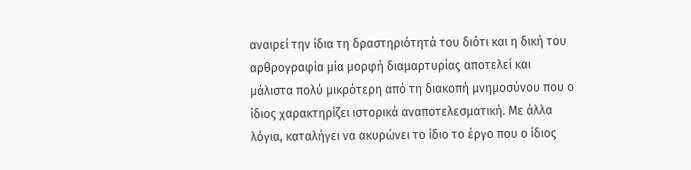αναιρεί την ίδια τη δραστηριότητά του διότι και η δική του αρθρογραφία μία μορφή διαμαρτυρίας αποτελεί και μάλιστα πολύ μικρότερη από τη διακοπή μνημοσύνου που ο ίδιος χαρακτηρίζει ιστορικά αναποτελεσματική. Με άλλα λόγια, καταλήγει να ακυρώνει το ίδιο το έργο που ο ίδιος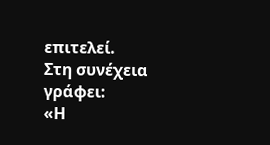επιτελεί.
Στη συνέχεια γράφει:
«Η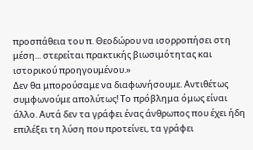προσπάθεια του π. Θεοδώρου να ισορροπήσει στη μέση... στερείται πρακτικής βιωσιμότητας και ιστορικού προηγουμένου.»
Δεν θα μπορούσαμε να διαφωνήσουμε. Αντιθέτως συμφωνούμε απολύτως! Το πρόβλημα όμως είναι άλλο. Αυτά δεν τα γράφει ένας άνθρωπος που έχει ήδη επιλέξει τη λύση που προτείνει, τα γράφει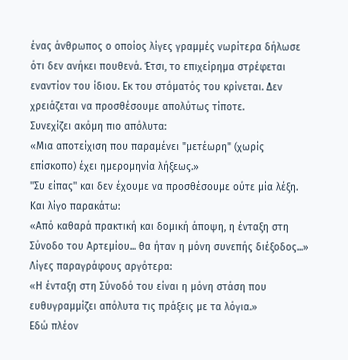ένας άνθρωπος ο οποίος λίγες γραμμές νωρίτερα δήλωσε ότι δεν ανήκει πουθενά. Έτσι, το επιχείρημα στρέφεται εναντίον του ίδιου. Εκ του στόματός του κρίνεται. Δεν χρειάζεται να προσθέσουμε απολύτως τίποτε.
Συνεχίζει ακόμη πιο απόλυτα:
«Μια αποτείχιση που παραμένει "μετέωρη" (χωρίς επίσκοπο) έχει ημερομηνία λήξεως.»
''Συ είπας'' και δεν έχουμε να προσθέσουμε ούτε μία λέξη.
Και λίγο παρακάτω:
«Από καθαρά πρακτική και δομική άποψη, η ένταξη στη Σύνοδο του Αρτεμίου... θα ήταν η μόνη συνεπής διέξοδος...»
Λίγες παραγράφους αργότερα:
«Η ένταξη στη Σύνοδό του είναι η μόνη στάση που ευθυγραμμίζει απόλυτα τις πράξεις με τα λόγια.»
Εδώ πλέον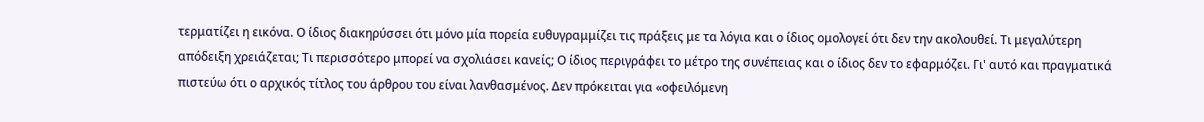τερματίζει η εικόνα. Ο ίδιος διακηρύσσει ότι μόνο μία πορεία ευθυγραμμίζει τις πράξεις με τα λόγια και ο ίδιος ομολογεί ότι δεν την ακολουθεί. Τι μεγαλύτερη απόδειξη χρειάζεται; Τι περισσότερο μπορεί να σχολιάσει κανείς; Ο ίδιος περιγράφει το μέτρο της συνέπειας και ο ίδιος δεν το εφαρμόζει. Γι' αυτό και πραγματικά πιστεύω ότι ο αρχικός τίτλος του άρθρου του είναι λανθασμένος. Δεν πρόκειται για «οφειλόμενη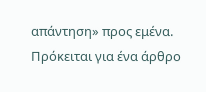απάντηση» προς εμένα. Πρόκειται για ένα άρθρο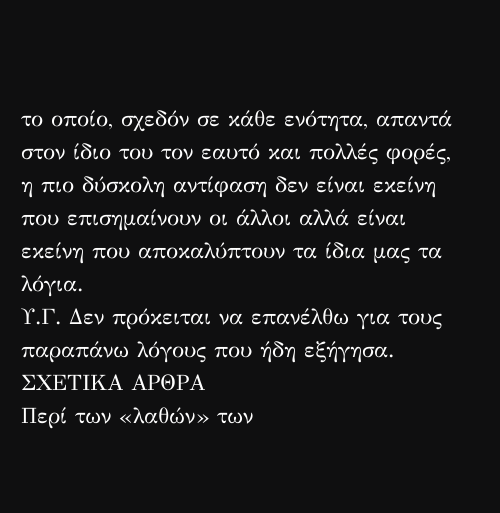το οποίο, σχεδόν σε κάθε ενότητα, απαντά στον ίδιο του τον εαυτό και πολλές φορές, η πιο δύσκολη αντίφαση δεν είναι εκείνη που επισημαίνουν οι άλλοι αλλά είναι εκείνη που αποκαλύπτουν τα ίδια μας τα λόγια.
Υ.Γ. Δεν πρόκειται να επανέλθω για τους παραπάνω λόγους που ήδη εξήγησα.
ΣΧΕΤΙΚΑ ΑΡΘΡΑ
Περί των «λαθών» των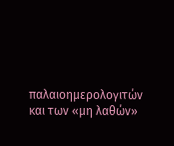παλαιοημερολογιτών και των «μη λαθών»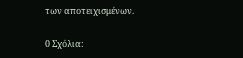των αποτειχισμένων.

0 Σχόλια: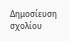Δημοσίευση σχολίου